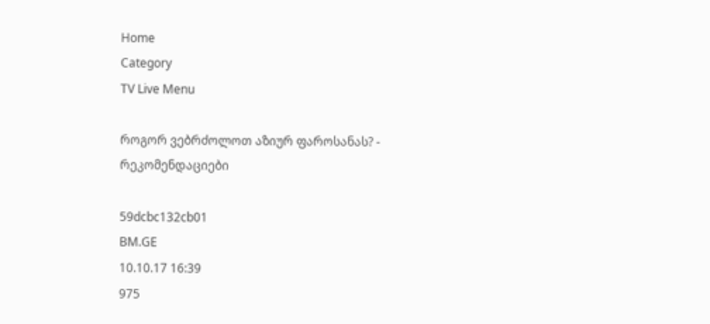Home
Category
TV Live Menu

როგორ ვებრძოლოთ აზიურ ფაროსანას? - რეკომენდაციები

59dcbc132cb01
BM.GE
10.10.17 16:39
975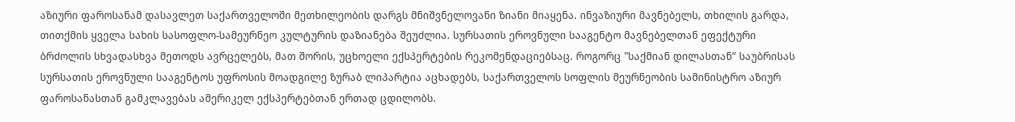აზიური ფაროსანამ დასავლეთ საქართველოში მეთხილეობის დარგს მნიშვნელოვანი ზიანი მიაყენა. ინვაზიური მავნებელს, თხილის გარდა, თითქმის ყველა სახის სასოფლო-სამეურნეო კულტურის დაზიანება შეუძლია. სურსათის ეროვნული სააგენტო მავნებელთან ეფექტური ბრძოლის სხვადასხვა მეთოდს ავრცელებს, მათ შორის, უცხოელი ექსპერტების რეკომენდაციებსაც. როგორც "საქმიან დილასთან“ საუბრისას სურსათის ეროვნული სააგენტოს უფროსის მოადგილე ზურაბ ლიპარტია აცხადებს, საქართველოს სოფლის მეურნეობის სამინისტრო აზიურ ფაროსანასთან გამკლავებას ამერიკელ ექსპერტებთან ერთად ცდილობს.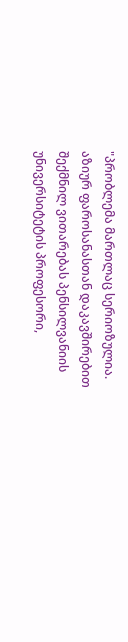"პრობლემა მართლაც სერიოზულია. აზიურ ფაროსანასთან დაკავშირებით შექმნილ ვითარებას პენსილვანიის უნივერსიტეტის პროფესორი,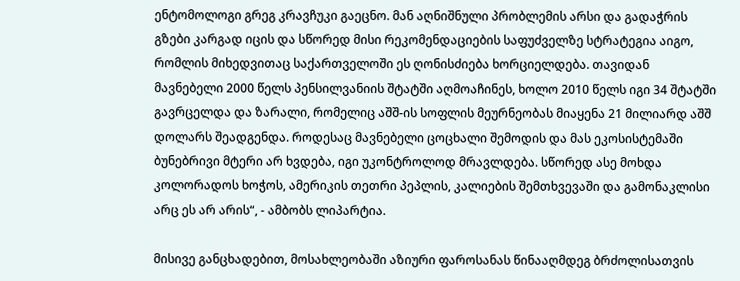ენტომოლოგი გრეგ კრავჩუკი გაეცნო. მან აღნიშნული პრობლემის არსი და გადაჭრის გზები კარგად იცის და სწორედ მისი რეკომენდაციების საფუძველზე სტრატეგია აიგო, რომლის მიხედვითაც საქართველოში ეს ღონისძიება ხორციელდება. თავიდან მავნებელი 2000 წელს პენსილვანიის შტატში აღმოაჩინეს, ხოლო 2010 წელს იგი 34 შტატში გავრცელდა და ზარალი, რომელიც აშშ-ის სოფლის მეურნეობას მიაყენა 21 მილიარდ აშშ დოლარს შეადგენდა. როდესაც მავნებელი ცოცხალი შემოდის და მას ეკოსისტემაში ბუნებრივი მტერი არ ხვდება, იგი უკონტროლოდ მრავლდება. სწორედ ასე მოხდა კოლორადოს ხოჭოს, ამერიკის თეთრი პეპლის, კალიების შემთხვევაში და გამონაკლისი არც ეს არ არის“, - ამბობს ლიპარტია.

მისივე განცხადებით, მოსახლეობაში აზიური ფაროსანას წინააღმდეგ ბრძოლისათვის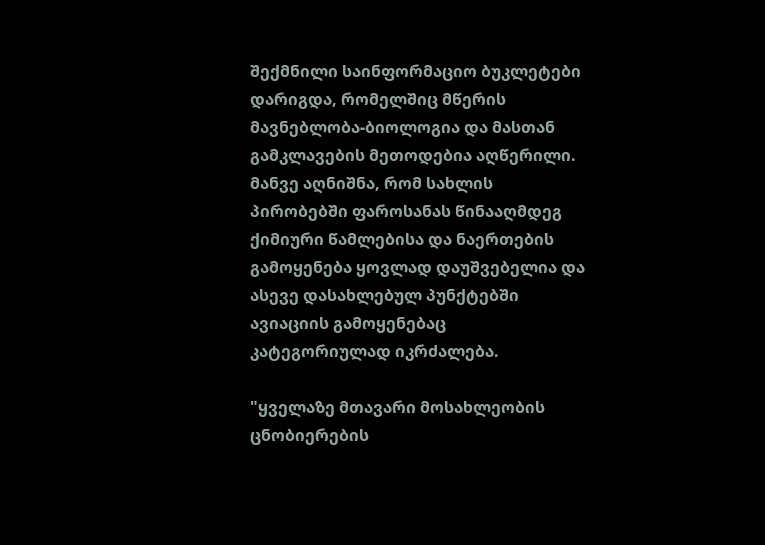შექმნილი საინფორმაციო ბუკლეტები დარიგდა, რომელშიც მწერის მავნებლობა-ბიოლოგია და მასთან გამკლავების მეთოდებია აღწერილი. მანვე აღნიშნა, რომ სახლის პირობებში ფაროსანას წინააღმდეგ ქიმიური წამლებისა და ნაერთების გამოყენება ყოვლად დაუშვებელია და ასევე დასახლებულ პუნქტებში ავიაციის გამოყენებაც კატეგორიულად იკრძალება.

"ყველაზე მთავარი მოსახლეობის ცნობიერების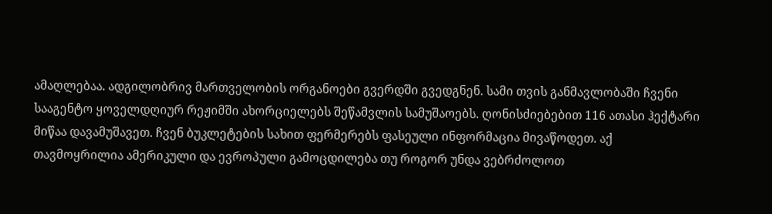ამაღლებაა. ადგილობრივ მართველობის ორგანოები გვერდში გვედგნენ. სამი თვის განმავლობაში ჩვენი სააგენტო ყოველდღიურ რეჟიმში ახორციელებს შეწამვლის სამუშაოებს. ღონისძიებებით 116 ათასი ჰექტარი მიწაა დავამუშავეთ. ჩვენ ბუკლეტების სახით ფერმერებს ფასეული ინფორმაცია მივაწოდეთ. აქ თავმოყრილია ამერიკული და ევროპული გამოცდილება თუ როგორ უნდა ვებრძოლოთ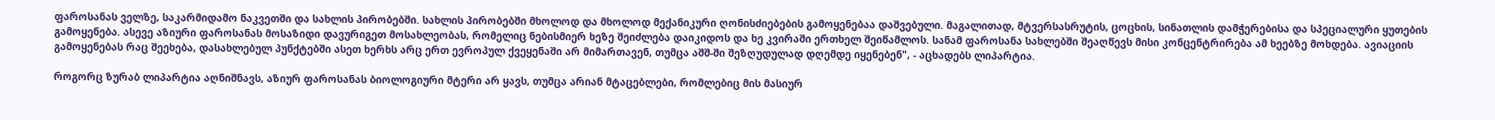ფაროსანას ველზე, საკარმიდამო ნაკვეთში და სახლის პირობებში. სახლის პირობებში მხოლოდ და მხოლოდ მექანიკური ღონისძიებების გამოყენებაა დაშვებული. მაგალითად, მტვერსასრუტის, ცოცხის, სინათლის დამჭერებისა და სპეციალური ყუთების გამოყენება. ასევე აზიური ფაროსანას მოსაზიდი დავურიგეთ მოსახლეობას, რომელიც ნებისმიერ ხეზე შეიძლება დაიკიდოს და ხე კვირაში ერთხელ შეიწამლოს. სანამ ფაროსანა სახლებში შეაღწევს მისი კონცენტრირება ამ ხეებზე მოხდება. ავიაციის გამოყენებას რაც შეეხება, დასახლებულ პუნქტებში ასეთ ხერხს არც ერთ ევროპულ ქვეყენაში არ მიმართავენ, თუმცა აშშ-ში შეზღუდულად დღემდე იყენებენ", - აცხადებს ლიპარტია.

როგორც ზურაბ ლიპარტია აღნიშნავს, აზიურ ფაროსანას ბიოლოგიური მტერი არ ყავს, თუმცა არიან მტაცებლები, რომლებიც მის მასიურ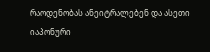რაოდენობას ანეიტრალებენ და ასეთი იაპონური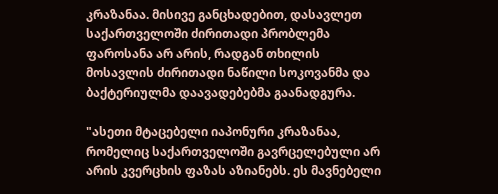კრაზანაა. მისივე განცხადებით, დასავლეთ საქართველოში ძირითადი პრობლემა ფაროსანა არ არის, რადგან თხილის მოსავლის ძირითადი ნაწილი სოკოვანმა და ბაქტერიულმა დაავადებებმა გაანადგურა.

"ასეთი მტაცებელი იაპონური კრაზანაა, რომელიც საქართველოში გავრცელებული არ არის კვერცხის ფაზას აზიანებს. ეს მავნებელი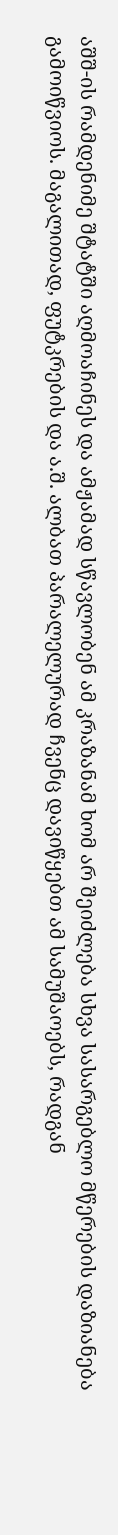აშშ-ის რამდენიმე შტატში აღმოაჩინეს და ამჟამად სწავლობენ ამ კრაზანამ ხომ არ შეიძლება სხვა სასარგებლო მწერების დაზიანება გამოიწვიოს. მაგალითად, ფუტკრების და ა.შ. ალბათ პარალელურად ჩვენც დავიწყებთ ამ სამუშაოებს, რადგან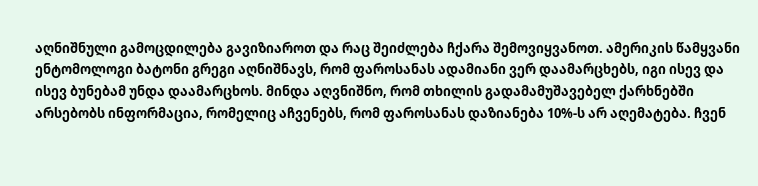აღნიშნული გამოცდილება გავიზიაროთ და რაც შეიძლება ჩქარა შემოვიყვანოთ. ამერიკის წამყვანი ენტომოლოგი ბატონი გრეგი აღნიშნავს, რომ ფაროსანას ადამიანი ვერ დაამარცხებს, იგი ისევ და ისევ ბუნებამ უნდა დაამარცხოს. მინდა აღვნიშნო, რომ თხილის გადამამუშავებელ ქარხნებში არსებობს ინფორმაცია, რომელიც აჩვენებს, რომ ფაროსანას დაზიანება 10%-ს არ აღემატება. ჩვენ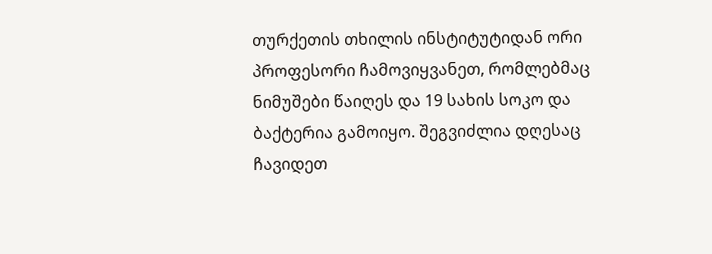თურქეთის თხილის ინსტიტუტიდან ორი პროფესორი ჩამოვიყვანეთ, რომლებმაც ნიმუშები წაიღეს და 19 სახის სოკო და ბაქტერია გამოიყო. შეგვიძლია დღესაც ჩავიდეთ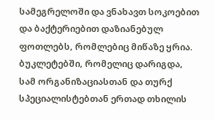სამეგრელოში და ვნახავთ სოკოებით და ბაქტერიებით დაზიანებულ ფოთლებს, რომლებიც მიწაზე ყრია. ბუკლეტებში, რომელიც დარიგდა, სამ ორგანიზაციასთან და თურქ სპეციალისტებთან ერთად თხილის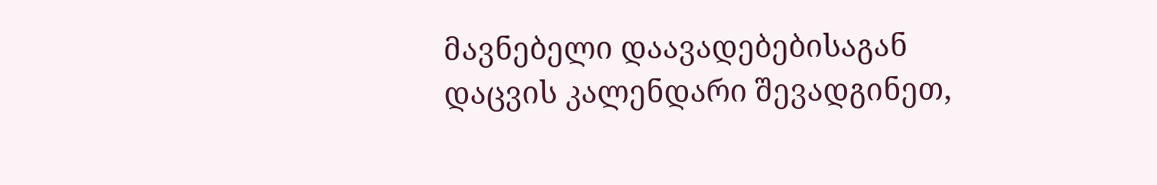მავნებელი დაავადებებისაგან დაცვის კალენდარი შევადგინეთ,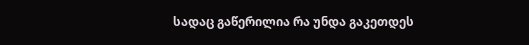სადაც გაწერილია რა უნდა გაკეთდეს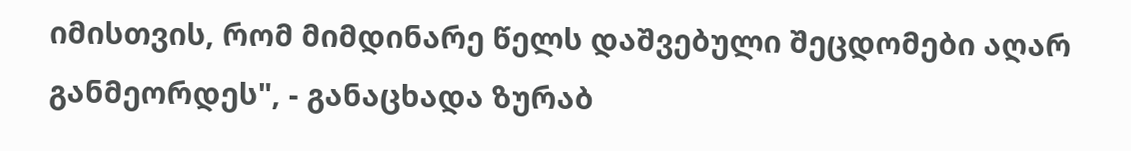იმისთვის, რომ მიმდინარე წელს დაშვებული შეცდომები აღარ განმეორდეს", - განაცხადა ზურაბ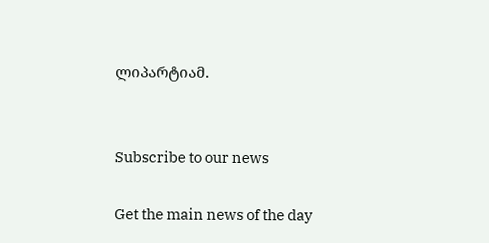ლიპარტიამ.


Subscribe to our news

Get the main news of the day